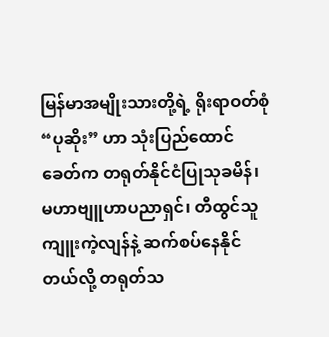မြန်မာအမျိုးသားတို့ရဲ့ ရိုးရာဝတ်စုံ “ပုဆိုး” ဟာ သုံးပြည်ထောင်ခေတ်က တရုတ်နိုင်ငံပြုသုခမိန်၊ မဟာဗျူဟာပညာရှင်၊ တီထွင်သူ ကျူးကဲ့လျန်နဲ့ ဆက်စပ်နေနိုင်တယ်လို့ တရုတ်သ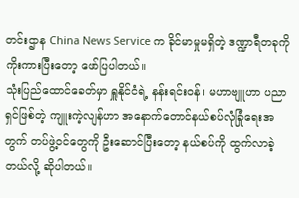တင်းဌာန China News Service က ခိုင်မာမှုမရှိတဲ့ ဒဏ္ဍာရီတခုကို ကိုးကားပြီးတော့ ဖော်ပြပါတယ်။
သုံးပြည်ထောင်ခေတ်မှာ ရှူနိုင်ငံရဲ့ နန်းရင်းဝန်၊ မဟာဗျူဟာ ပညာရှင်ဖြစ်တဲ့ ကျူးကဲ့လျန်ဟာ အနောက်တောင်နယ်စပ်လုံခြုံရေးအတွက် တပ်ဖွဲ့ဝင်တွေကို ဦးဆောင်ပြီးတော့ နယ်စပ်ကို ထွက်လာခဲ့တယ်လို့ ဆိုပါတယ်။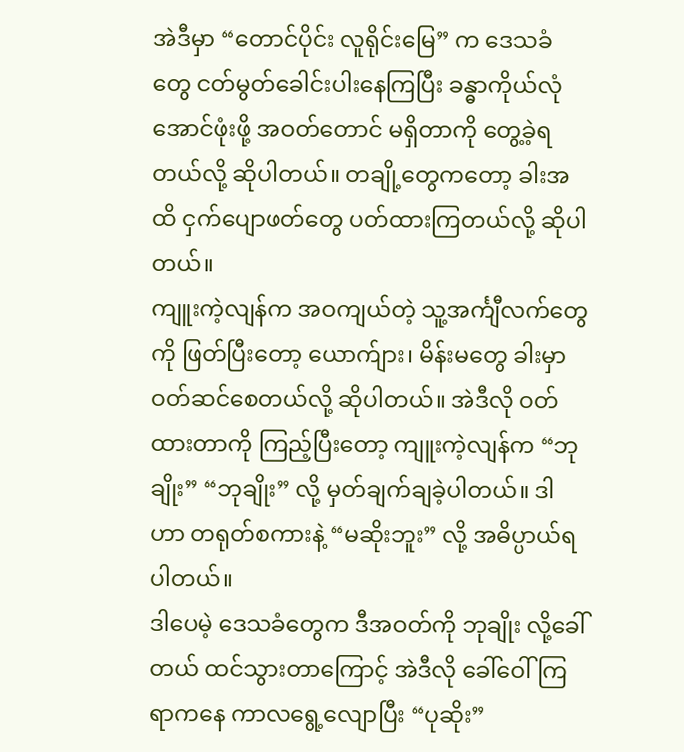အဲဒီမှာ “တောင်ပိုင်း လူရိုင်းမြေ” က ဒေသခံတွေ ငတ်မွတ်ခေါင်းပါးနေကြပြီး ခန္ဓာကိုယ်လုံအောင်ဖုံးဖို့ အဝတ်တောင် မရှိတာကို တွေ့ခဲ့ရတယ်လို့ ဆိုပါတယ်။ တချို့တွေကတော့ ခါးအထိ ငှက်ပျောဖတ်တွေ ပတ်ထားကြတယ်လို့ ဆိုပါတယ်။
ကျူးကဲ့လျန်က အဝကျယ်တဲ့ သူ့အင်္ကျီလက်တွေကို ဖြတ်ပြီးတော့ ယောက်ျား၊ မိန်းမတွေ ခါးမှာ ဝတ်ဆင်စေတယ်လို့ ဆိုပါတယ်။ အဲဒီလို ဝတ်ထားတာကို ကြည့်ပြီးတော့ ကျူးကဲ့လျန်က “ဘုချိုး” “ဘုချိုး” လို့ မှတ်ချက်ချခဲ့ပါတယ်။ ဒါဟာ တရုတ်စကားနဲ့ “မဆိုးဘူး” လို့ အဓိပ္ပာယ်ရပါတယ်။
ဒါပေမဲ့ ဒေသခံတွေက ဒီအဝတ်ကို ဘုချိုး လို့ခေါ်တယ် ထင်သွားတာကြောင့် အဲဒီလို ခေါ်ဝေါ်ကြရာကနေ ကာလရွေ့လျောပြီး “ပုဆိုး”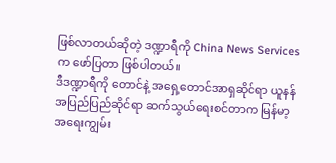ဖြစ်လာတယ်ဆိုတဲ့ ဒဏ္ဍာရီကို China News Services က ဖော်ပြတာ ဖြစ်ပါတယ်။
ဒီဒဏ္ဍာရီကို တောင်နဲ့ အရှေ့တောင်အာရှဆိုင်ရာ ယူနန်အပြည်ပြည်ဆိုင်ရာ ဆက်သွယ်ရေးစင်တာက မြန်မာ့အရေးကျွမ်း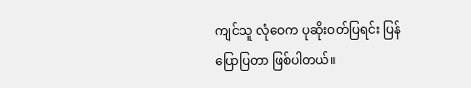ကျင်သူ လုံဝေက ပုဆိုးဝတ်ပြရင်း ပြန်ပြောပြတာ ဖြစ်ပါတယ်။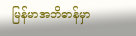မြန်မာအဘိဓာန်မှာ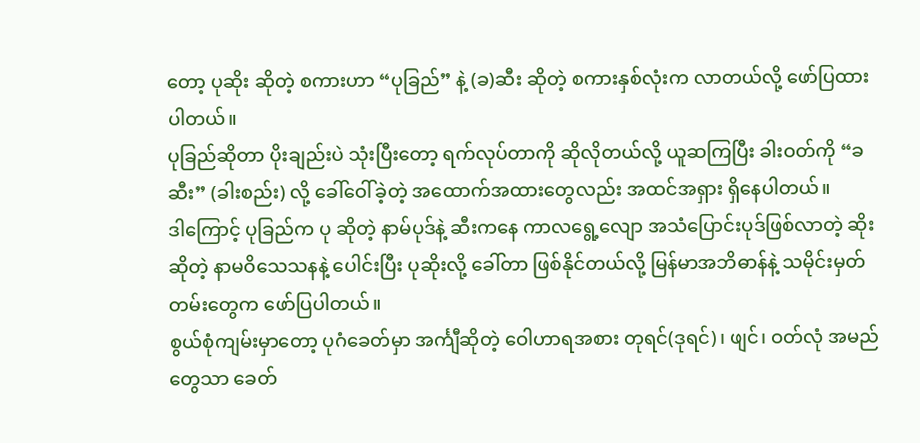တော့ ပုဆိုး ဆိုတဲ့ စကားဟာ “ပုခြည်” နဲ့ (ခ)ဆီး ဆိုတဲ့ စကားနှစ်လုံးက လာတယ်လို့ ဖော်ပြထားပါတယ်။
ပုခြည်ဆိုတာ ပိုးချည်းပဲ သုံးပြီးတော့ ရက်လုပ်တာကို ဆိုလိုတယ်လို့ ယူဆကြပြီး ခါးဝတ်ကို “ခဆီး” (ခါးစည်း) လို့ ခေါ်ဝေါ်ခဲ့တဲ့ အထောက်အထားတွေလည်း အထင်အရှား ရှိနေပါတယ်။
ဒါကြောင့် ပုခြည်က ပု ဆိုတဲ့ နာမ်ပုဒ်နဲ့ ဆီးကနေ ကာလရွေ့လျော အသံပြောင်းပုဒ်ဖြစ်လာတဲ့ ဆိုး ဆိုတဲ့ နာမဝိသေသနနဲ့ ပေါင်းပြီး ပုဆိုးလို့ ခေါ်တာ ဖြစ်နိုင်တယ်လို့ မြန်မာအဘိဓာန်နဲ့ သမိုင်းမှတ်တမ်းတွေက ဖော်ပြပါတယ်။
စွယ်စုံကျမ်းမှာတော့ ပုဂံခေတ်မှာ အင်္ကျီဆိုတဲ့ ဝေါဟာရအစား တုရင်(ဒုရင်)၊ ဖျင်၊ ဝတ်လုံ အမည်တွေသာ ခေတ်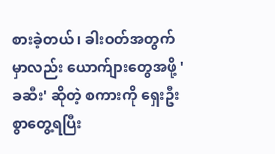စားခဲ့တယ်၊ ခါးဝတ်အတွက်မှာလည်း ယောက်ျားတွေအဖို့ 'ခဆီး' ဆိုတဲ့ စကားကို ရှေးဦးစွာတွေ့ရပြီး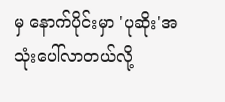မှ နောက်ပိုင်းမှာ 'ပုဆိုး'အသုံးပေါ်လာတယ်လို့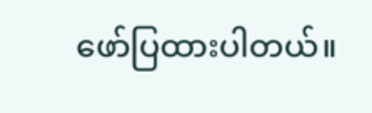ဖော်ပြထားပါတယ်။